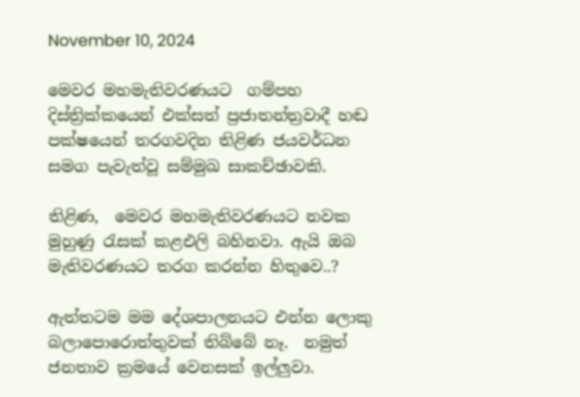November 10, 2024

මෙවර මහමැතිවරණයට  ගම්පහ දිස්ත්‍රික්කයෙන් එක්සත් ප්‍රජාතන්ත්‍රවාදී හඬ පක්ෂයෙන් තරගවදින තිළිණ ජයවර්ධන සමග පැවැත්වූ සම්මුඛ සාකච්ඡාවකි.

තිළිණ,  මෙවර මහමැතිවරණයට නවක මුහුණු රැසක් කළඑලි බහිනවා. ඇයි ඔබ මැතිවරණයට තරග කරන්න හිතුවෙ..?

ඇත්තටම මම දේශපාලනයට එන්න ලොකු බලාපොරොත්තුවක් තිබ්බේ නෑ.  නමුත් ජනතාව ක්‍රමයේ වෙනසක් ඉල්ලුවා.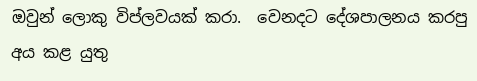ඔවුන් ලොකු විප්ලවයක් කරා.  වෙනදට දේශපාලනය කරපු අය කළ යුතු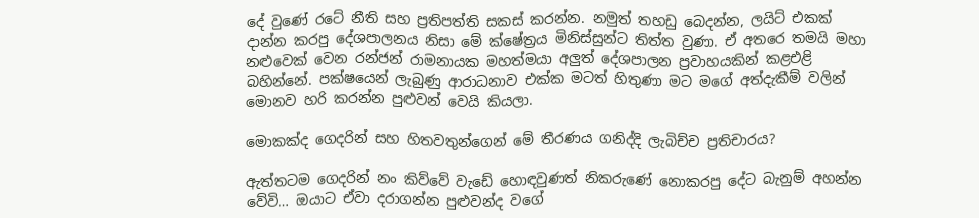දේ වුණේ රටේ නීති සහ ප්‍රතිපත්ති සකස් කරන්න. නමුත් තහඩු බෙදන්න, ලයිට් එකක් දාන්න කරපු දේශපාලනය නිසා මේ ක්ෂේත්‍රය මිනිස්සුන්ට තිත්ත වුණා. ඒ අතරෙ තමයි මහා නළුවෙක් වෙන රන්ජන් රාමනායක මහත්මයා අලුත් දේශපාලන ප්‍රවාහයකින් කළඑළි බහින්නේ. පක්ෂයෙන් ලැබුණු ආරාධනාව එක්ක මටත් හිතුණා මට මගේ අත්දැකීම් වලින් මොනව හරි කරන්න පුළුවන් වෙයි කියලා.

මොකක්ද ගෙදරින් සහ හිතවතුන්ගෙන් මේ තීරණය ගනිද්දි ලැබිච්ච ප්‍රතිචාරය?

ඇත්තටම ගෙදරින් නං කිව්වේ වැඩේ හොඳවුණත් නිකරුණේ නොකරපු දේට බැනුම් අහන්න වේවි… ඔයාට ඒවා දරාගන්න පුළුවන්ද වගේ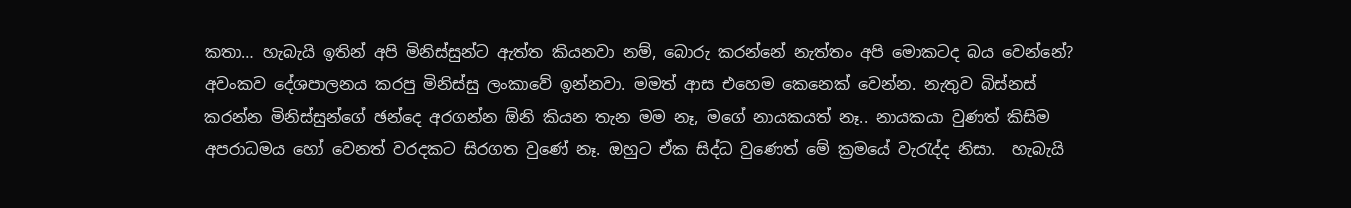කතා… හැබැයි ඉතින් අපි මිනිස්සුන්ට ඇත්ත කියනවා නම්, බොරු කරන්නේ නැත්තං අපි මොකටද බය වෙන්නේ? අවංකව දේශපාලනය කරපු මිනිස්සු ලංකාවේ ඉන්නවා. මමත් ආස එහෙම කෙනෙක් වෙන්න. නැතුව බිස්නස් කරන්න මිනිස්සුන්ගේ ඡන්දෙ අරගන්න ඕනි කියන තැන මම නෑ, මගේ නායකයත් නෑ.. නායකයා වුණත් කිසිම අපරාධමය හෝ වෙනත් වරදකට සිරගත වුණේ නෑ. ඔහුට ඒක සිද්ධ වුණෙත් මේ ක්‍රමයේ වැරැද්ද නිසා.  හැබැයි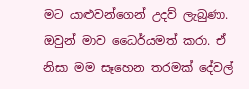මට යාළුවන්ගෙන් උදව් ලැබුණා.  ඔවුන් මාව ධෛර්යමත් කරා. ඒ නිසා මම සෑහෙන තරමක් දේවල්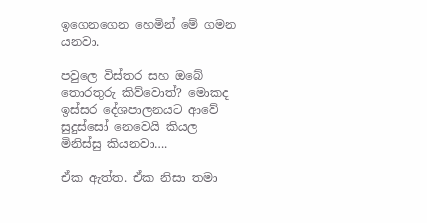ඉගෙනගෙන හෙමින් මේ ගමන යනවා.

පවුලෙ විස්තර සහ ඔබේ තොරතුරු කිව්වොත්? මොකද ඉස්සර දේශපාලනයට ආවේ සුදුස්සෝ නෙවෙයි කියල මිනිස්සු කියනවා….

ඒක ඇත්ත. ඒක නිසා තමා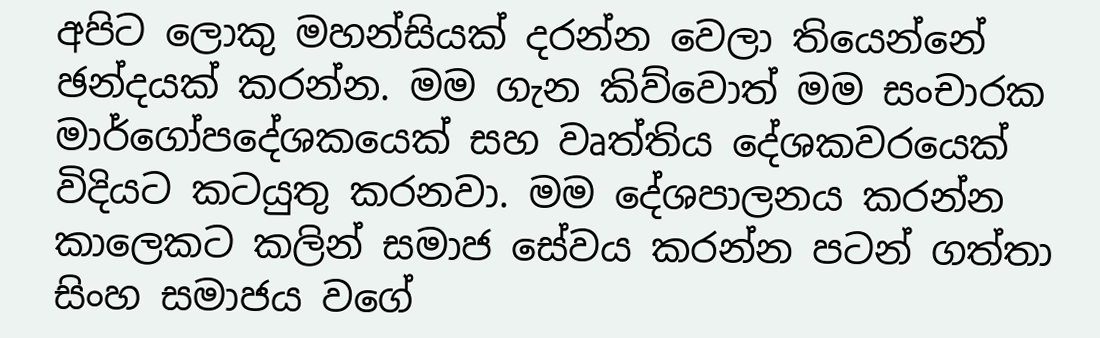අපිට ලොකු මහන්සියක් දරන්න වෙලා තියෙන්නේ ඡන්දයක් කරන්න. මම ගැන කිව්වොත් මම සංචාරක මාර්ගෝපදේශකයෙක් සහ වෘත්තිය දේශකවරයෙක් විදියට කටයුතු කරනවා. මම දේශපාලනය කරන්න කාලෙකට කලින් සමාජ සේවය කරන්න පටන් ගත්තා සිංහ සමාජය වගේ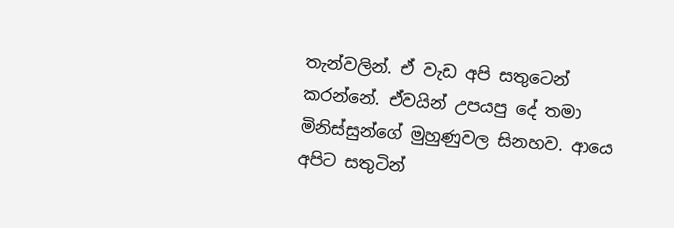තැන්වලින්. ඒ වැඩ අපි සතුටෙන් කරන්නේ. ඒවයින් උපයපු දේ තමා මිනිස්සුන්ගේ මුහුණුවල සිනහව. ආයෙ අපිට සතුටින්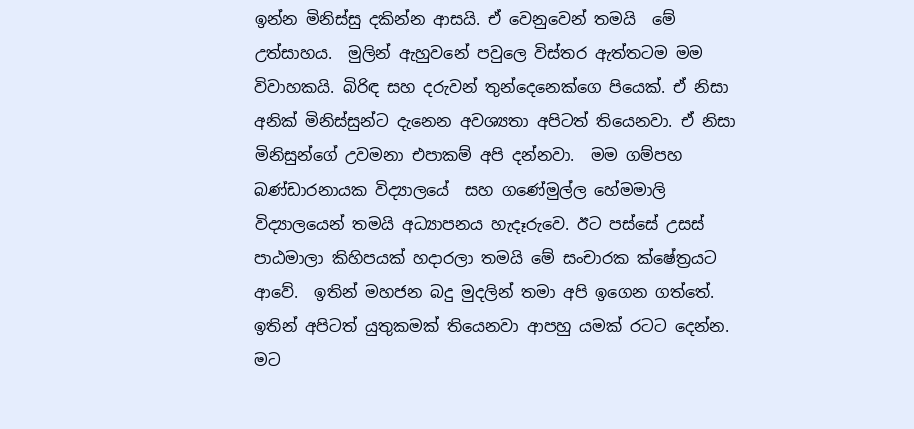ඉන්න මිනිස්සු දකින්න ආසයි. ඒ වෙනුවෙන් තමයි  මේ උත්සාහය.  මුලින් ඇහුවනේ පවුලෙ විස්තර ඇත්තටම මම විවාහකයි. බිරිඳ සහ දරුවන් තුන්දෙනෙක්ගෙ පියෙක්. ඒ නිසා අනික් මිනිස්සුන්ට දැනෙන අවශ්‍යතා අපිටත් තියෙනවා. ඒ නිසා මිනිසුන්ගේ උවමනා එපාකම් අපි දන්නවා.  මම ගම්පහ බණ්ඩාරනායක විද්‍යාලයේ  සහ ගණේමුල්ල හේමමාලි විද්‍යාලයෙන් තමයි අධ්‍යාපනය හැදෑරුවෙ. ඊට පස්සේ උසස් පාඨමාලා කිහිපයක් හදාරලා තමයි මේ සංචාරක ක්ෂේත්‍රයට ආවේ.  ඉතින් මහජන බදු මුදලින් තමා අපි ඉගෙන ගත්තේ. ඉතින් අපිටත් යුතුකමක් තියෙනවා ආපහු යමක් රටට දෙන්න. මට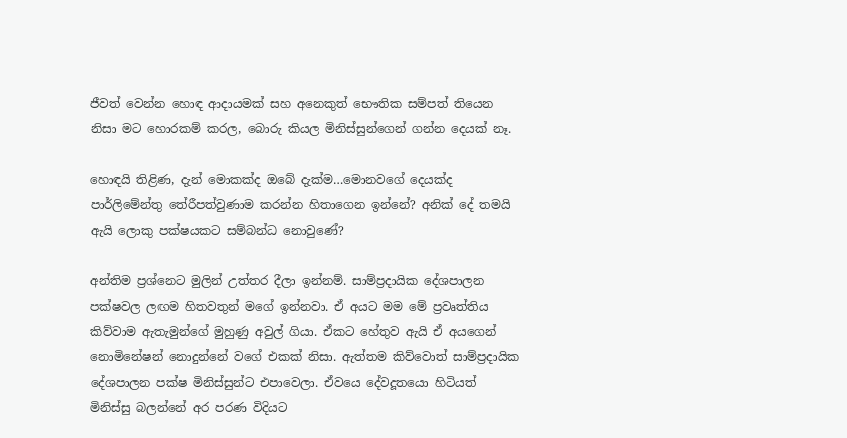ජීවත් වෙන්න හොඳ ආදායමක් සහ අනෙකුත් භෞතික සම්පත් තියෙන නිසා මට හොරකම් කරල, බොරු කියල මිනිස්සුන්ගෙන් ගන්න දෙයක් නෑ.

හොඳයි තිළිණ, දැන් මොකක්ද ඔබේ දැක්ම…මොනවගේ දෙයක්ද පාර්ලිමේන්තු තේරීපත්වුණාම කරන්න හිතාගෙන ඉන්නේ? අනික් දේ තමයි ඇයි ලොකු පක්ෂයකට සම්බන්ධ නොවුණේ?

අන්තිම ප්‍රශ්නෙට මුලින් උත්තර දීලා ඉන්නම්. සාම්ප්‍රදායික දේශපාලන පක්ෂවල ලඟම හිතවතුන් මගේ ඉන්නවා. ඒ අයට මම මේ ප්‍රවෘත්තිය කිව්වාම ඇතැමුන්ගේ මුහුණු අවුල් ගියා. ඒකට හේතුව ඇයි ඒ අයගෙන් නොමිනේෂන් නොදුන්නේ වගේ එකක් නිසා. ඇත්තම කිව්වොත් සාම්ප්‍රදායික දේශපාලන පක්ෂ මිනිස්සුන්ට එපාවෙලා. ඒවයෙ දේවදූතයො හිටියත් මිනිස්සු බලන්නේ අර පරණ විදියට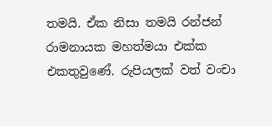තමයි. ඒක නිසා තමයි රන්ජන් රාමනායක මහත්මයා එක්ක එකතුවුණේ. රුපියලක් වත් වංචා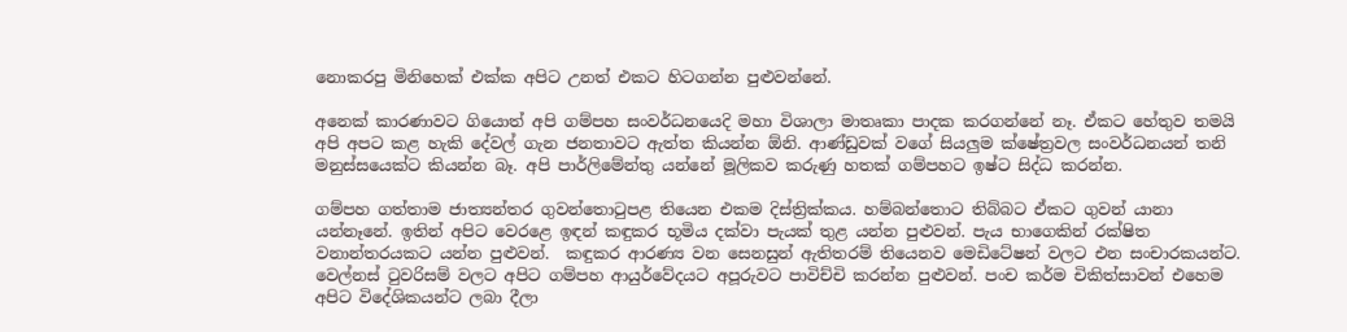නොකරපු මිනිහෙක් එක්ක අපිට උනත් එකට හිටගන්න පුළුවන්නේ.

අනෙක් කාරණාවට ගියොත් අපි ගම්පහ සංවර්ධනයෙදි මහා විශාලා මාතෘකා පාදක කරගන්නේ නෑ. ඒකට හේතුව තමයි අපි අපට කළ හැකි දේවල් ගැන ජනතාවට ඇත්ත කියන්න ඕනි. ආණ්ඩුවක් වගේ සියලුම ක්ෂේත්‍රවල සංවර්ධනයන් තනි මනුස්සයෙක්ට කියන්න බෑ. අපි පාර්ලිමේන්තු යන්නේ මූලිකව කරුණු හතක් ගම්පහට ඉෂ්ට සිද්ධ කරන්න.

ගම්පහ ගත්තාම ජාත්‍යන්තර ගුවන්තොටුපළ තියෙන එකම දිස්ත්‍රික්කය. හම්බන්තොට තිබ්බට ඒකට ගුවන් යානා යන්නෑනේ. ඉතින් අපිට වෙරළෙ ඉඳන් කඳුකර භූමිය දක්වා පැයක් තුළ යන්න පුළුවන්. පැය භාගෙකින් රක්ෂිත වනාන්තරයකට යන්න පුළුවන්.  කඳුකර ආරණ්‍ය වන සෙනසුන් ඇතිතරම් තියෙනව මෙඩිටේෂන් වලට එන සංචාරකයන්ට. වෙල්නස් ටුවරිසම් වලට අපිට ගම්පහ ආයුර්වේදයට අපූරුවට පාවිච්චි කරන්න පුළුවන්. පංච කර්ම චිකිත්සාවන් එහෙම අපිට විදේශිකයන්ට ලබා දීලා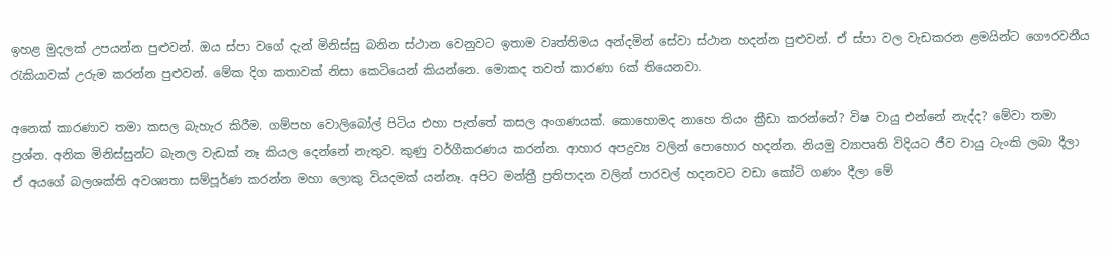ඉහළ මුදලක් උපයන්න පුළුවන්. ඔය ස්පා වගේ දැන් මිනිස්සු බනින ස්ථාන වෙනුවට ඉතාම වෘත්තිමය අන්දමින් සේවා ස්ථාන හදන්න පුළුවන්. ඒ ස්පා වල වැඩකරන ළමයින්ට ගෞරවනීය රැකියාවක් උරුම කරන්න පුළුවන්. මේක දිග කතාවක් නිසා කෙටියෙන් කියන්නෙ. මොකද තවත් කාරණා 6ක් තියෙනවා.

අනෙක් කාරණාව තමා කසල බැහැර කිරීම. ගම්පහ වොලිබෝල් පිටිය එහා පැත්තේ කසල අංගණයක්. කොහොමද නාහෙ තියං ක්‍රීඩා කරන්නේ? විෂ වායු එන්නේ නැද්ද? මේවා තමා ප්‍රශ්න. අනික මිනිස්සුන්ට බැනල වැඩක් නෑ කියල දෙන්නේ නැතුව. කුණු වර්ගීකරණය කරන්න. ආහාර අපද්‍රව්‍ය වලින් පොහොර හදන්න. නියමු ව්‍යාපෘති විදියට ජීව වායු ටැංකි ලබා දීලා ඒ අයගේ බලශක්ති අවශ්‍යතා සම්පූර්ණ කරන්න මහා ලොකු වියදමක් යන්නෑ. අපිට මන්ත්‍රී ප්‍රතිපාදන වලින් පාරවල් හදනවට වඩා කෝටි ගණං දීලා මේ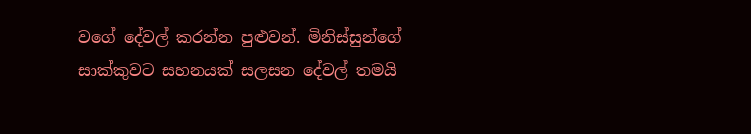වගේ දේවල් කරන්න පුළුවන්. මිනිස්සුන්ගේ සාක්කුවට සහනයක් සලසන දේවල් තමයි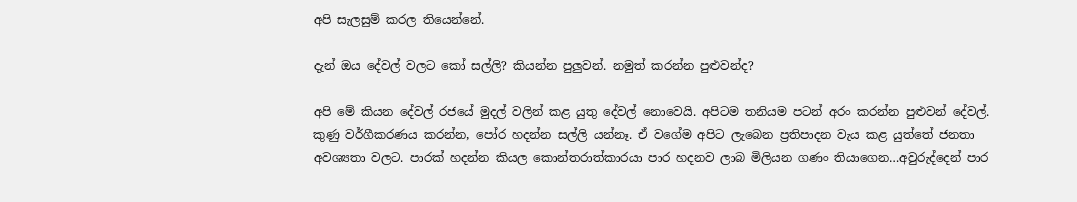අපි සැලසුම් කරල තියෙන්නේ.

දැන් ඔය දේවල් වලට කෝ සල්ලි? කියන්න පුලුවන්. නමුත් කරන්න පුළුවන්ද?

අපි මේ කියන දේවල් රජයේ මුදල් වලින් කළ යුතු දේවල් නොවෙයි. අපිටම තනියම පටන් අරං කරන්න පුළුවන් දේවල්. කුණු වර්ගීකරණය කරන්න, පෝර හදන්න සල්ලි යන්නෑ. ඒ වගේම අපිට ලැබෙන ප්‍රතිපාදන වැය කළ යුත්තේ ජනතා අවශ්‍යතා වලට. පාරක් හදන්න කියල කොන්තරාත්කාරයා පාර හදනව ලාබ මිලියන ගණං තියාගෙන…අවුරුද්දෙන් පාර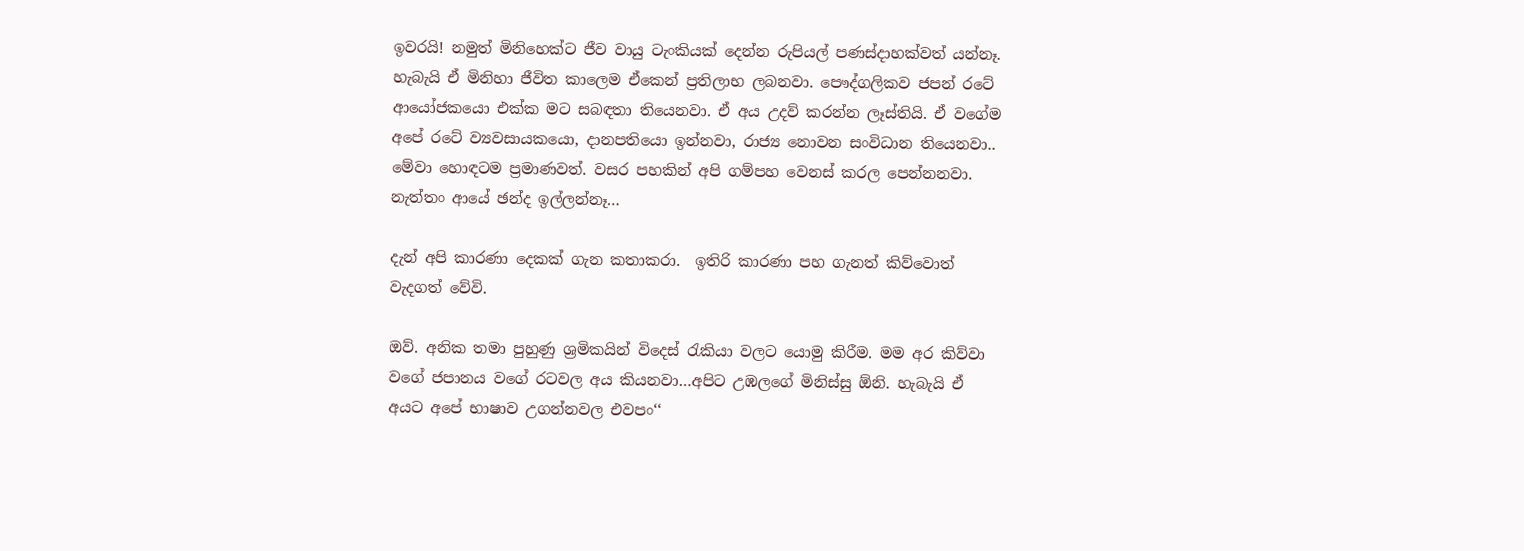ඉවරයි! නමුත් මිනිහෙක්ට ජීව වායු ටැංකියක් දෙන්න රුපියල් පණස්දාහක්වත් යන්නෑ. හැබැයි ඒ මිනිහා ජීවිත කාලෙම ඒකෙන් ප්‍රතිලාභ ලබනවා. පෞද්ගලිකව ජපන් රටේ ආයෝජකයො එක්ක මට සබඳතා තියෙනවා. ඒ අය උදව් කරන්න ලෑස්තියි. ඒ වගේම අපේ රටේ ව්‍යවසායකයො, දානපතියො ඉන්නවා, රාජ්‍ය නොවන සංවිධාන තියෙනවා.. මේවා හොඳටම ප්‍රමාණවත්. වසර පහකින් අපි ගම්පහ වෙනස් කරල පෙන්නනවා. නැත්තං ආයේ ඡන්ද ඉල්ලන්නෑ…

දැන් අපි කාරණා දෙකක් ගැන කතාකරා.  ඉතිරි කාරණා පහ ගැනත් කිව්වොත් වැදගත් වේවි.

ඔව්. අනික තමා පුහුණු ශ්‍රමිකයින් විදෙස් රැකියා වලට යොමු කිරීම. මම අර කිව්වා වගේ ජපානය වගේ රටවල අය කියනවා…අපිට උඹලගේ මිනිස්සු ඕනි. හැබැයි ඒ අයට අපේ භාෂාව උගන්නවල එවපං‘‘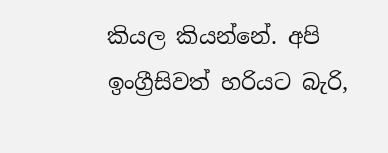කියල කියන්නේ. අපි ඉංග්‍රීසිවත් හරියට බැරි,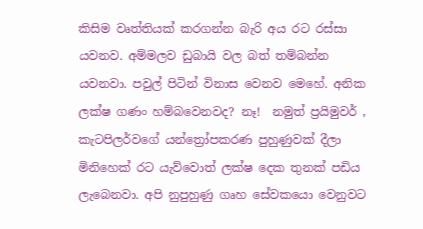කිසිම වෘත්තියක් කරගන්න බැරි අය රට රස්සා යවනව. අම්මලව ඩුබායි වල බත් තම්බන්න යවනවා. පවුල් පිටින් විනාස වෙනව මෙහේ. අනික ලක්ෂ ගණං හම්බවෙනවද? නෑ!  නමුත් ප්‍රයිමුවර් , කැටපිලර්වගේ යන්ත්‍රෝපකරණ පුහුණුවක් දීලා මිනිහෙක් රට යැව්වොත් ලක්ෂ දෙක තුනක් පඩිය ලැබෙනවා. අපි නුපුහුණු ගෘහ සේවකයො වෙනුවට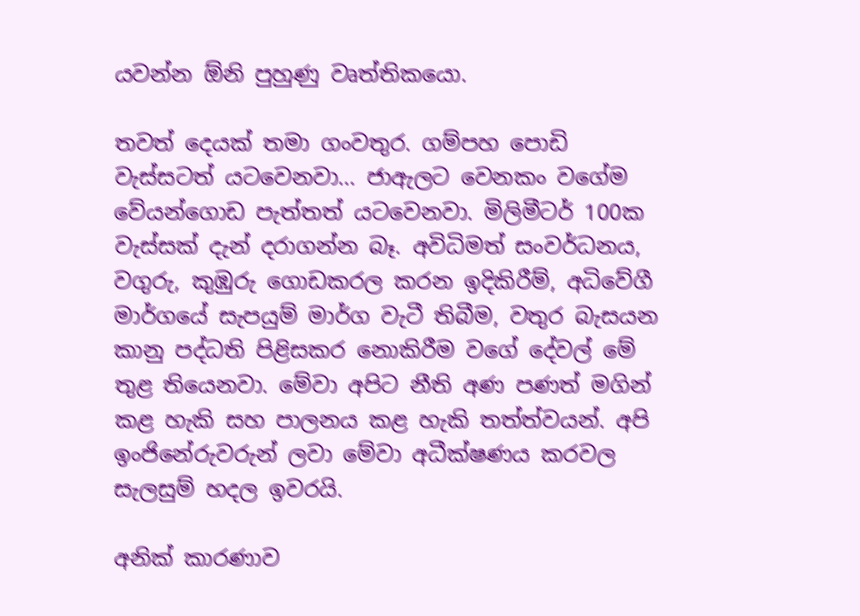යවන්න ඕනි පුහුණු වෘත්තිකයො.

තවත් දෙයක් තමා ගංවතුර. ගම්පහ පොඩි වැස්සටත් යටවෙනවා… ජාඇලට වෙනකං වගේම වේයන්ගොඩ පැත්තත් යටවෙනවා. මිලිමීටර් 100ක වැස්සක් දැන් දරාගන්න බෑ. අවිධිමත් සංවර්ධනය, වගුරු, කුඹුරු ගොඩකරල කරන ඉදිකිරීම්, අධිවේගී මාර්ගයේ සැපයුම් මාර්ග වැටී තිබීම, වතුර බැසයන කානු පද්ධති පිළිසකර නොකිරීම වගේ දේවල් මේ තුළ තියෙනවා. මේවා අපිට නීති අණ පණත් මගින් කළ හැකි සහ පාලනය කළ හැකි තත්ත්වයන්. අපි ඉංජිනේරුවරුන් ලවා මේවා අධීක්ෂණය කරවල සැලසුම් හදල ඉවරයි.

අනික් කාරණාව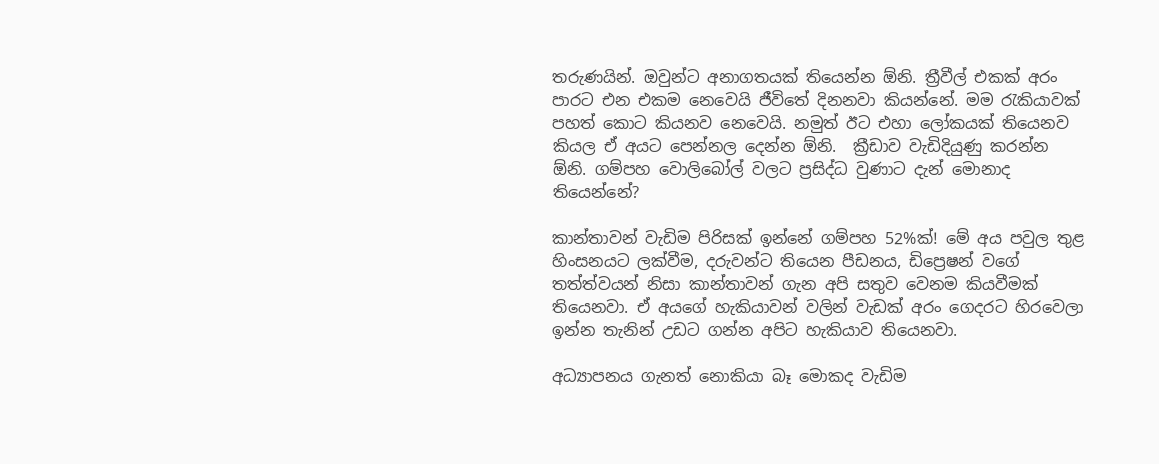තරුණයින්. ඔවුන්ට අනාගතයක් තියෙන්න ඕනි. ත්‍රීවීල් එකක් අරං පාරට එන එකම නෙවෙයි ජීවිතේ දිනනවා කියන්නේ. මම රැකියාවක් පහත් කොට කියනව නෙවෙයි. නමුත් ඊට එහා ලෝකයක් තියෙනව කියල ඒ අයට පෙන්නල දෙන්න ඕනි.  ක්‍රීඩාව වැඩිදියුණු කරන්න ඕනි. ගම්පහ වොලිබෝල් වලට ප්‍රසිද්ධ වුණාට දැන් මොනාද තියෙන්නේ?

කාන්තාවන් වැඩිම පිරිසක් ඉන්නේ ගම්පහ 52%ක්! මේ අය පවුල තුළ හිංසනයට ලක්වීම, දරුවන්ට තියෙන පීඩනය, ඩිප්‍රෙෂන් වගේ තත්ත්වයන් නිසා කාන්තාවන් ගැන අපි සතුව වෙනම කියවීමක් තියෙනවා. ඒ අයගේ හැකියාවන් වලින් වැඩක් අරං ගෙදරට හිරවෙලා ඉන්න තැනින් උඩට ගන්න අපිට හැකියාව තියෙනවා.

අධ්‍යාපනය ගැනත් නොකියා බෑ මොකද වැඩිම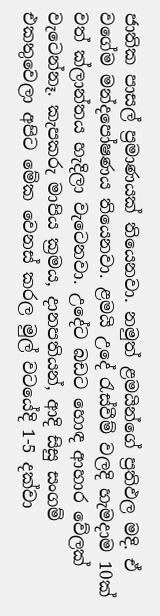ජාතික පාසල් ප්‍රමාණයක් තියෙනවා. නමුත් ළමයින්ගේ ප්‍රතිඵල මදි. ඒ වගේම මන්දපෝෂණය තියෙනවා. ළමයි උදේ රැස්වීම් වලදි හැමදාම 10ක් වත් ක්ලාන්තය හැදිලා වැටෙනවා. උදේට බඩට හොඳ ආහාර වේලක් වැටෙන්නෑ. කැපකරු මාපිය ක්‍රමය, දානපතියන්, ආදි සිසු සංගම් එකතුවෙලා අපිට මේක වෙනස් කරල මුල් වටයේදි 1-5 දක්වා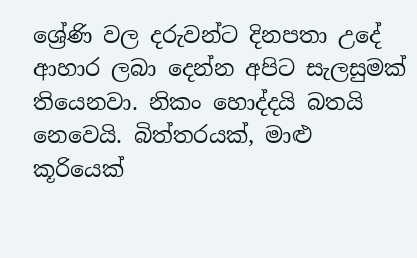ශ්‍රේණි වල දරුවන්ට දිනපතා උදේ ආහාර ලබා දෙන්න අපිට සැලසුමක් තියෙනවා. නිකං හොද්දයි බතයි නෙවෙයි. බිත්තරයක්, මාළු කූරියෙක්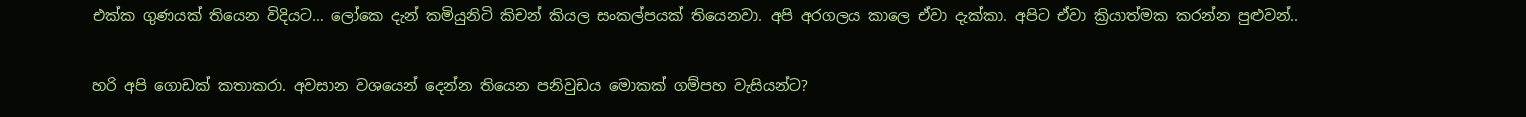එක්ක ගුණයක් තියෙන විදියට… ලෝකෙ දැන් කමියුනිටි කිචන් කියල සංකල්පයක් තියෙනවා. අපි අරගලය කාලෙ ඒවා දැක්කා. අපිට ඒවා ක්‍රියාත්මක කරන්න පුළුවන්..

හරි අපි ගොඩක් කතාකරා. අවසාන වශයෙන් දෙන්න තියෙන පනිවුඩය මොකක් ගම්පහ වැසියන්ට?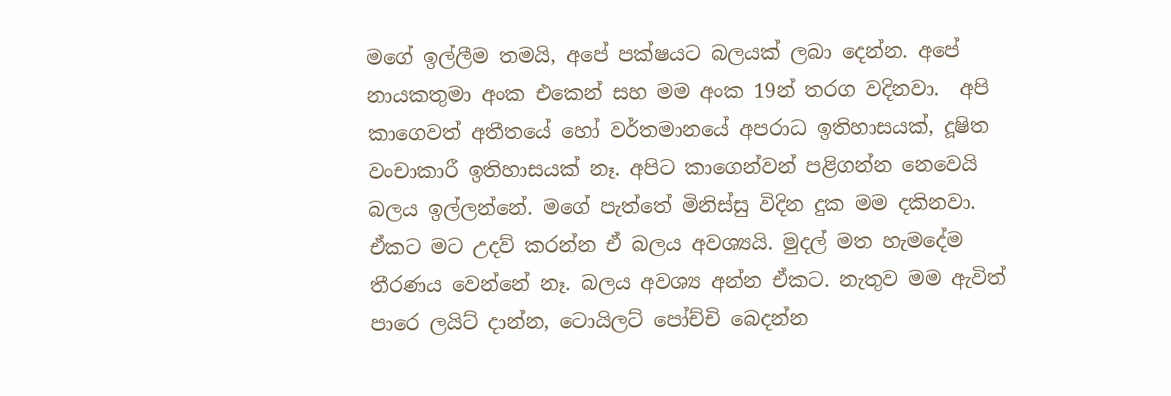මගේ ඉල්ලීම තමයි, අපේ පක්ෂයට බලයක් ලබා දෙන්න. අපේ නායකතුමා අංක එකෙන් සහ මම අංක 19න් තරග වදිනවා.  අපි කාගෙවත් අතීතයේ හෝ වර්තමානයේ අපරාධ ඉතිහාසයක්, දූෂිත වංචාකාරී ඉතිහාසයක් නෑ. අපිට කාගෙන්වන් පළිගන්න නෙවෙයි බලය ඉල්ලන්නේ. මගේ පැත්තේ මිනිස්සු විදින දුක මම දකිනවා. ඒකට මට උදව් කරන්න ඒ බලය අවශ්‍යයි. මුදල් මත හැමදේම තීරණය වෙන්නේ නෑ. බලය අවශ්‍ය අන්න ඒකට. නැතුව මම ඇවිත් පාරෙ ලයිට් දාන්න, ටොයිලට් පෝච්චි බෙදන්න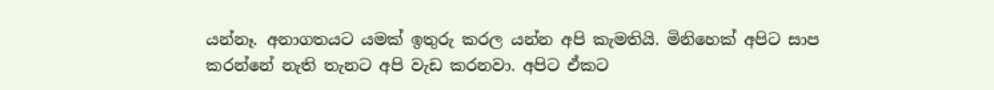යන්නෑ. අනාගතයට යමක් ඉතුරු කරල යන්න අපි කැමතියි. මිනිහෙක් අපිට සාප කරන්නේ නැති තැනට අපි වැඩ කරනවා. අපිට ඒකට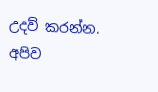උදව් කරන්න. අපිව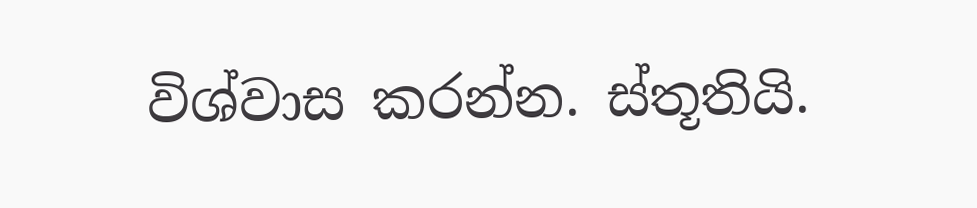විශ්වාස කරන්න. ස්තූතියි.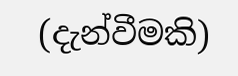(දැන්වීමකි)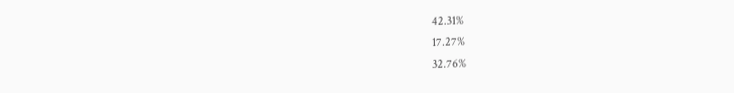42.31%
17.27%
32.76%